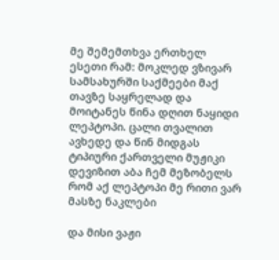მე შემემთხვა ერთხელ ესეთი რამ: მოკლედ ვზივარ სამსახურში საქმეები მაქ თავზე საყრელად და მოიტანეს წინა დღით ნაყიდი ლეპტოპი. ცალი თვალით ავხედე და წინ მიდგას ტიპიური ქართველი მუჟიკი დევიზით აბა ჩემ მეზობელს რომ აქ ლეპტოპი მე რითი ვარ მასზე ნაკლები

და მისი ვაჟი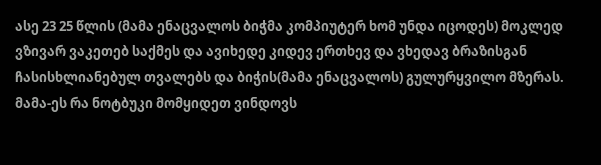ასე 23 25 წლის (მამა ენაცვალოს ბიჭმა კომპიუტერ ხომ უნდა იცოდეს) მოკლედ ვზივარ ვაკეთებ საქმეს და ავიხედე კიდევ ერთხევ და ვხედავ ბრაზისგან ჩასისხლიანებულ თვალებს და ბიჭის(მამა ენაცვალოს) გულურყვილო მზერას.
მამა-ეს რა ნოტბუკი მომყიდეთ ვინდოვს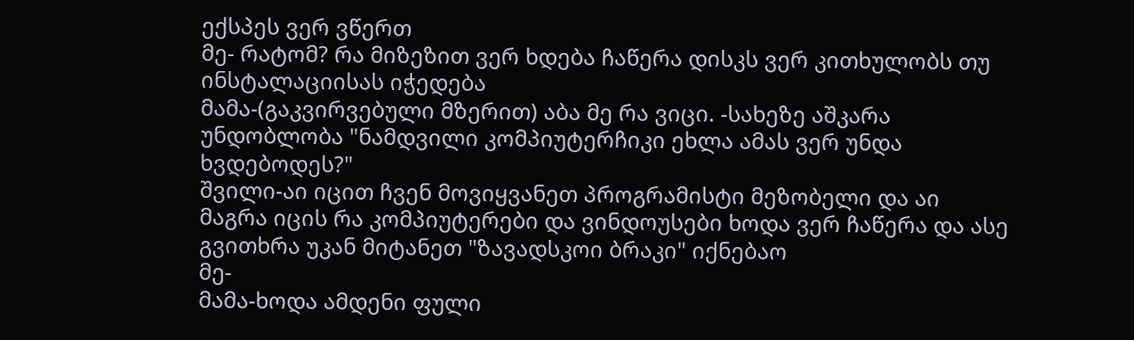ექსპეს ვერ ვწერთ
მე- რატომ? რა მიზეზით ვერ ხდება ჩაწერა დისკს ვერ კითხულობს თუ ინსტალაციისას იჭედება
მამა-(გაკვირვებული მზერით) აბა მე რა ვიცი. -სახეზე აშკარა უნდობლობა "ნამდვილი კომპიუტერჩიკი ეხლა ამას ვერ უნდა ხვდებოდეს?"
შვილი-აი იცით ჩვენ მოვიყვანეთ პროგრამისტი მეზობელი და აი მაგრა იცის რა კომპიუტერები და ვინდოუსები ხოდა ვერ ჩაწერა და ასე გვითხრა უკან მიტანეთ "ზავადსკოი ბრაკი" იქნებაო
მე-
მამა-ხოდა ამდენი ფული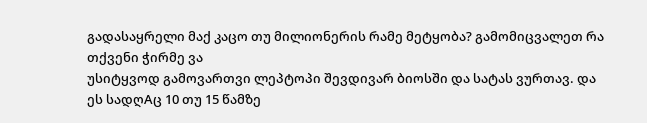გადასაყრელი მაქ კაცო თუ მილიონერის რამე მეტყობა? გამომიცვალეთ რა თქვენი ჭირმე ვა
უსიტყვოდ გამოვართვი ლეპტოპი შევდივარ ბიოსში და სატას ვურთავ. და ეს სადღAც 10 თუ 15 წამზე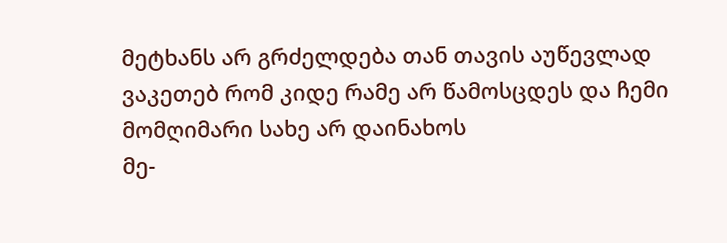მეტხანს არ გრძელდება თან თავის აუწევლად ვაკეთებ რომ კიდე რამე არ წამოსცდეს და ჩემი მომღიმარი სახე არ დაინახოს
მე-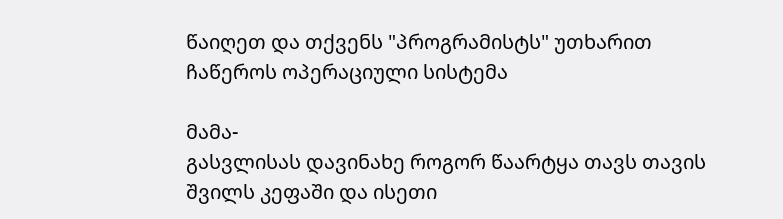წაიღეთ და თქვენს "პროგრამისტს" უთხარით ჩაწეროს ოპერაციული სისტემა

მამა-
გასვლისას დავინახე როგორ წაარტყა თავს თავის შვილს კეფაში და ისეთი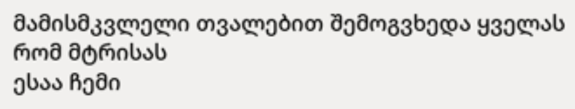მამისმკვლელი თვალებით შემოგვხედა ყველას რომ მტრისას
ესაა ჩემი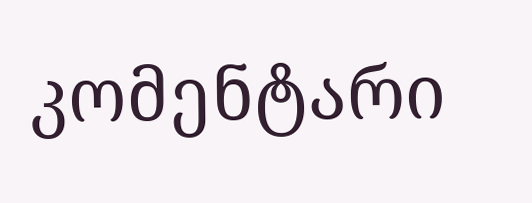კომენტარი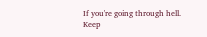If you're going through hell.
Keep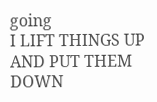going
I LIFT THINGS UP AND PUT THEM DOWN